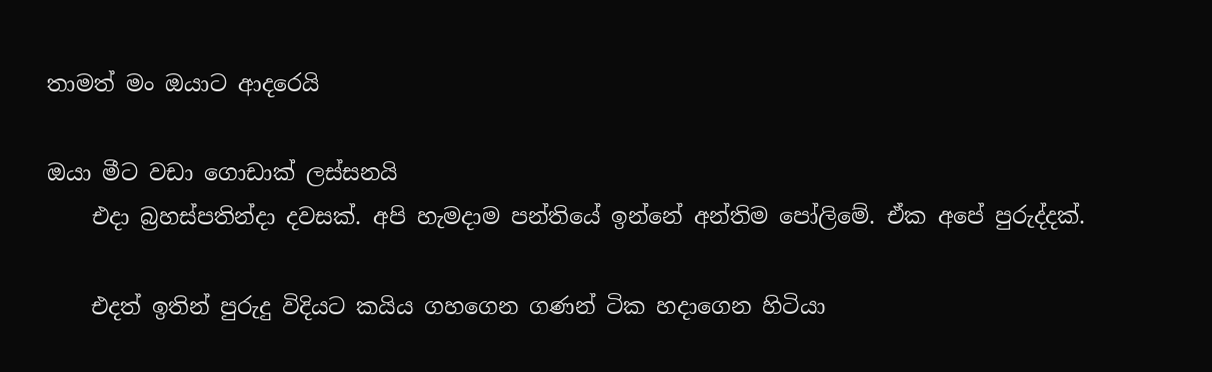තාමත් මං ඔයාට ආදරෙයි

ඔයා මීට වඩා ගොඩාක් ලස්සනයි
    එදා බ්‍රහස්පතින්දා දවසක්. අපි හැමදාම පන්තියේ ඉන්නේ අන්තිම පෝලිමේ. ඒක අපේ පුරුද්දක්.

    එදත් ඉතින් පුරුදු විදියට කයිය ගහගෙන ගණන් ටික හදාගෙන හිටියා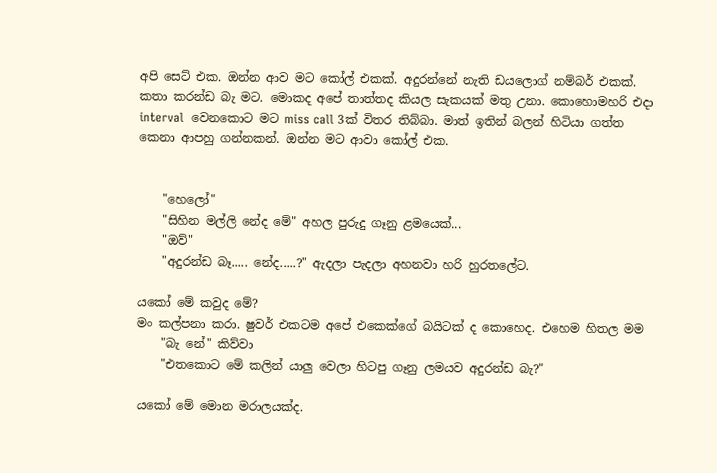අපි සෙට් එක. ඔන්න ආව මට කෝල් එකක්. අදුරන්නේ නැති ඩයලොග් නම්බර් එකක්. කතා කරන්ඩ බැ මට. මොකද අපේ තාත්තද කියල සැකයක් මතු උනා. කොහොමහරි එදා interval  වෙනකොට මට miss call 3ක් විතර තිබ්බා. මාත් ඉතින් බලන් හිටියා ගත්ත කෙනා ආපහු ගන්නකන්. ඔන්න මට ආවා කෝල් එක.


    "හෙලෝ"
    "සිහින මල්ලි නේද මේ" අහල පුරුදු ගෑනු ළමයෙක්...
    "ඔව්"
    "අදුරන්ඩ බෑ..... නේද.....?" ඇදලා පැදලා අහනවා හරි හුරතලේට.

යකෝ මේ කවුද මේ?
මං කල්පනා කරා. ෂුවර් එකටම අපේ එකෙක්ගේ බයිටක් ද කොහෙද. එහෙම හිතල මම
    "බැ නේ" කිව්වා
    "එතකොට මේ කලින් යාලු වෙලා හිටපු ගෑනු ලමයව අදුරන්ඩ බැ?"

යකෝ මේ මොන මරාලයක්ද.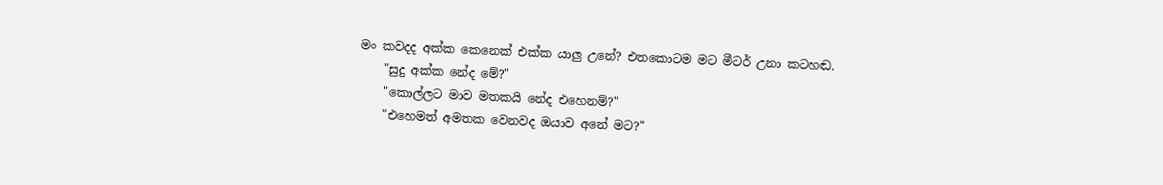මං කවදද අක්ක කෙනෙක් එක්ක යාලු උනේ? එතකොටම මට මීටර් උනා කටහඬ.
    "සුදු අක්ක නේද මේ?"
    "කොල්ලට මාව මතකයි නේද එහෙනම්?"
    "එහෙමත් අමතක වෙනවද ඔයාව අනේ මට?"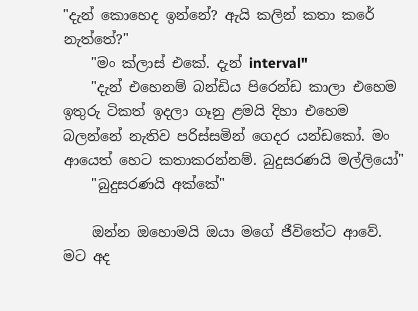"දැන් කොහෙද ඉන්නේ? ඇයි කලින් කතා කරේ නැත්තේ?"
    "මං ක්ලාස් එකේ. දැන් interval"
    "දැන් එහෙනම් බන්ඩිය පිරෙන්ඩ කාලා එහෙම ඉතුරු ටිකත් ඉදලා ගෑනු ළමයි දිහා එහෙම බලන්නේ නැතිව පරිස්සමින් ගෙදර යන්ඩකෝ. මං ආයෙත් හෙට කතාකරන්නම්. බුදුසරණයි මල්ලියෝ"
    "බුදුසරණයි අක්කේ"

    ඔන්න ඔහොමයි ඔයා මගේ ජීවිතේට ආවේ. මට අද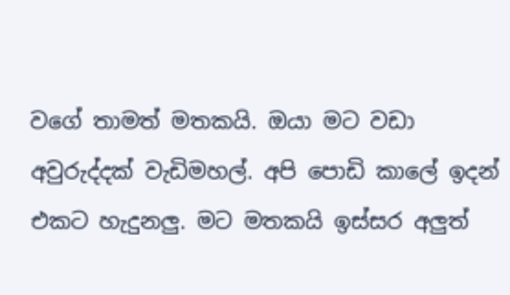වගේ තාමත් මතකයි. ඔයා මට වඩා අවුරුද්දක් වැඩිමහල්. අපි පොඩි කාලේ ඉදන් එකට හැදුනලු. මට මතකයි ඉස්සර අලුත්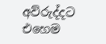අව්රුද්දට එහෙම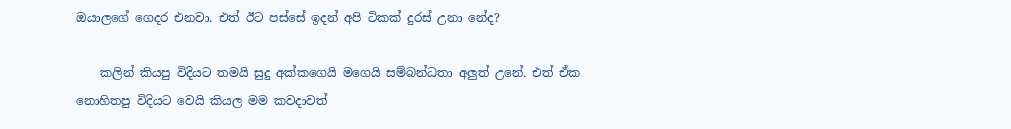ඔයාලගේ ගෙදර එනවා. එත් ඊට පස්සේ ඉදන් අපි ටිකක් දුරස් උනා නේද?

    කලින් කියපු විදියට තමයි සුදු අක්කගෙයි මගෙයි සම්බන්ධතා අලුත් උනේ. එත් ඒක නොහිතපු විදියට වෙයි කියල මම කවදාවත්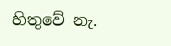හිතුවේ නැ.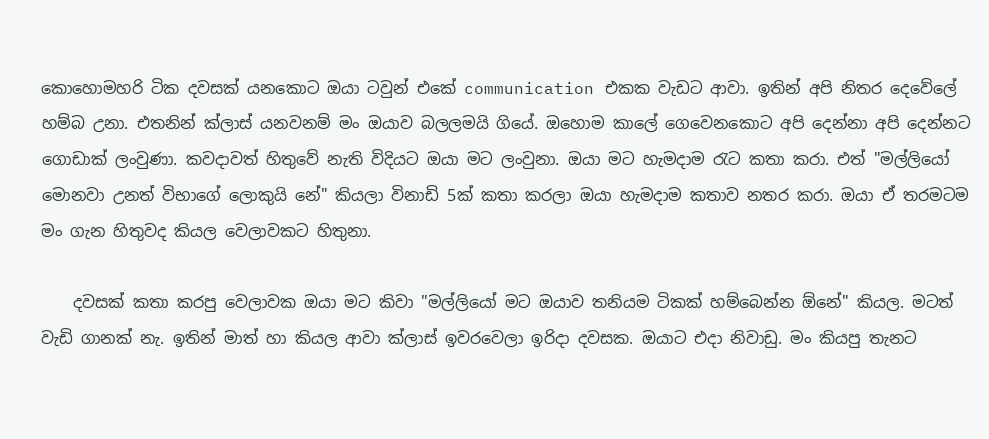කොහොමහරි ටික දවසක් යනකොට ඔයා ටවුන් එකේ communication එකක වැඩට ආවා. ඉතින් අපි නිතර දෙවේලේ හම්බ උනා. එතනින් ක්ලාස් යනවනම් මං ඔයාව බලලමයි ගියේ. ඔහොම කාලේ ගෙවෙනකොට අපි දෙන්නා අපි දෙන්නට ගොඩාක් ලංවුණා. කවදාවත් හිතුවේ නැති විදියට ඔයා මට ලංවුනා. ඔයා මට හැමදාම රැට කතා කරා. එත් "මල්ලියෝ මොනවා උනත් විභාගේ ලොකුයි නේ" කියලා විනාඩි 5ක් කතා කරලා ඔයා හැමදාම කතාව නතර කරා. ඔයා ඒ තරමටම මං ගැන හිතුවද කියල වෙලාවකට හිතුනා.

    දවසක් කතා කරපු වෙලාවක ඔයා මට කිවා "මල්ලියෝ මට ඔයාව තනියම ටිකක් හම්බෙන්න ඕනේ" කියල. මටත් වැඩි ගානක් නැ. ඉතින් මාත් හා කියල ආවා ක්ලාස් ඉවරවෙලා ඉරිදා දවසක. ඔයාට එදා නිවාඩු. මං කියපු තැනට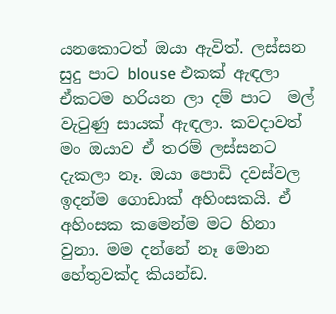යනකොටත් ඔයා ඇවිත්. ලස්සන සුදු පාට blouse එකක් ඇඳලා ඒකටම හරියන ලා දම් පාට  මල් වැටුණු සායක් ඇඳලා. කවදාවත් මං ඔයාව ඒ තරම් ලස්සනට දැකලා නෑ. ඔයා පොඩි දවස්වල ඉදන්ම ගොඩාක් අහිංසකයි. ඒ අහිංසක කමෙන්ම මට හිනා වුනා. මම දන්නේ නෑ මොන හේතුවක්ද කියන්ඩ.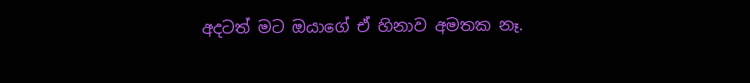අදටත් මට ඔයාගේ ඒ හිනාව අමතක නෑ.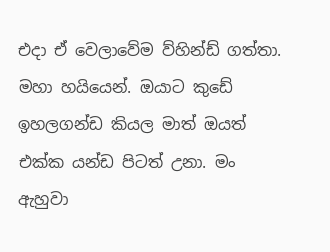එදා ඒ වෙලාවේම ව්හින්ඩ් ගත්තා. මහා හයියෙන්. ඔයාට කුඩේ ඉහලගන්ඩ කියල මාත් ඔයත් එක්ක යන්ඩ පිටත් උනා. මං ඇහුවා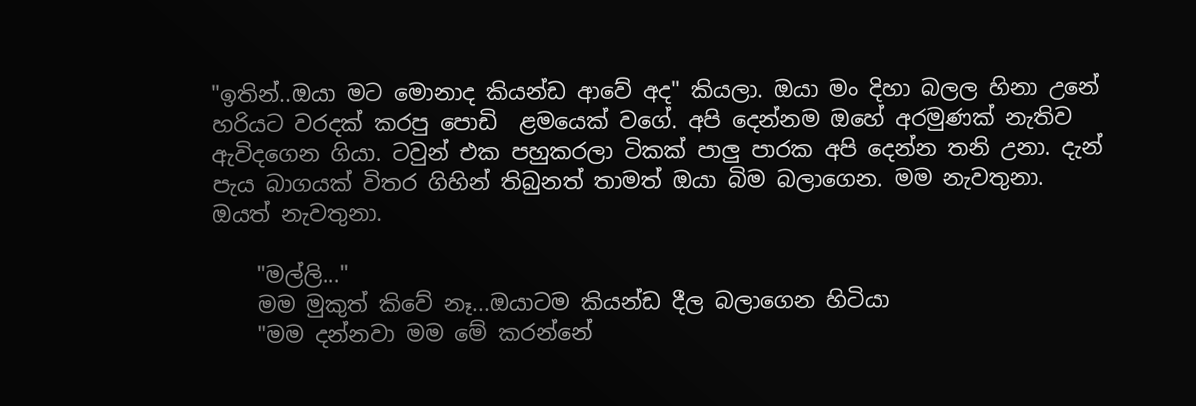"ඉතින්..ඔයා මට මොනාද කියන්ඩ ආවේ අද" කියලා. ඔයා මං දිහා බලල හිනා උනේ හරියට වරදක් කරපු පොඩි  ළමයෙක් වගේ. අපි දෙන්නම ඔහේ අරමුණක් නැතිව ඇවිදගෙන ගියා. ටවුන් එක පහුකරලා ටිකක් පාලු පාරක අපි දෙන්න තනි උනා. දැන් පැය බාගයක් විතර ගිහින් තිබුනත් තාමත් ඔයා බිම බලාගෙන. මම නැවතුනා. ඔයත් නැවතුනා.

    "මල්ලි..."
    මම මුකුත් කිවේ නෑ...ඔයාටම කියන්ඩ දීල බලාගෙන හිටියා
    "මම දන්නවා මම මේ කරන්නේ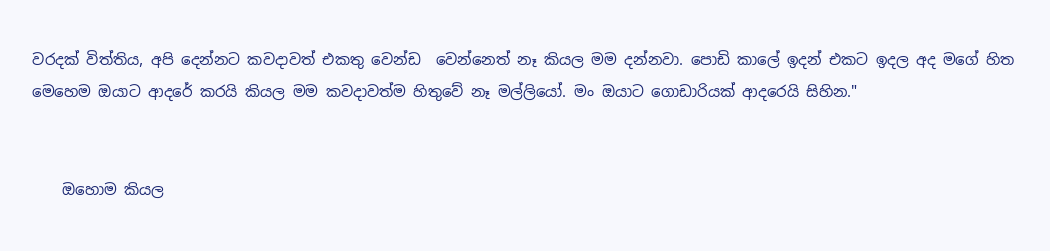වරදක් විත්තිය, අපි දෙන්නට කවදාවත් එකතු වෙන්ඩ  වෙන්නෙත් නෑ කියල මම දන්නවා. පොඩි කාලේ ඉදන් එකට ඉදල අද මගේ හිත මෙහෙම ඔයාට ආදරේ කරයි කියල මම කවදාවත්ම හිතුවේ නෑ මල්ලියෝ. මං ඔයාට ගොඩාරියක් ආදරෙයි සිහින."


    ඔහොම කියල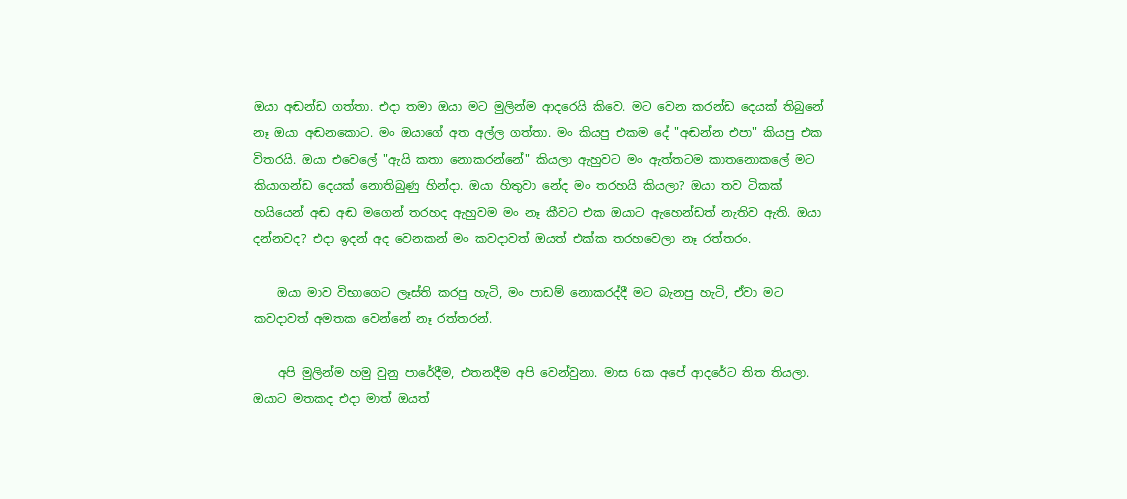ඔයා අඬන්ඩ ගත්තා. එදා තමා ඔයා මට මුලින්ම ආදරෙයි කිවෙ. මට වෙන කරන්ඩ දෙයක් තිබුනේ නෑ ඔයා අඬනකොට. මං ඔයාගේ අත අල්ල ගත්තා. මං කියපු එකම දේ "අඬන්න එපා" කියපු එක විතරයි. ඔයා එවෙලේ "ඇයි කතා නොකරන්නේ" කියලා ඇහුවට මං ඇත්තටම කාතනොකලේ මට කියාගන්ඩ දෙයක් නොතිබුණු හින්දා. ඔයා හිතුවා නේද මං තරහයි කියලා? ඔයා තව ටිකක් හයියෙන් අඬ අඬ මගෙන් තරහද ඇහුවම මං නෑ කීවට එක ඔයාට ඇහෙන්ඩත් නැතිව ඇති. ඔයා දන්නවද? එදා ඉදන් අද වෙනකන් මං කවදාවත් ඔයත් එක්ක තරහවෙලා නෑ රත්තරං.

    ඔයා මාව විභාගෙට ලෑස්ති කරපු හැටි, මං පාඩම් නොකරද්දී මට බැනපු හැටි, ඒවා මට කවදාවත් අමතක වෙන්නේ නෑ රත්තරන්.

    අපි මුලින්ම හමු වුනු පාරේදීම, එතනදීම අපි වෙන්වුනා. මාස 6ක අපේ ආදරේට තිත තියලා. ඔයාට මතකද එදා මාත් ඔයත්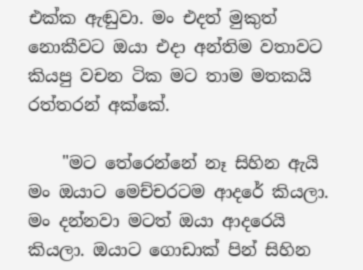එක්ක ඇඬුවා. මං එදත් මුකුත් නොකීවට ඔයා එදා අන්තිම වතාවට කියපු වචන ටික මට තාම මතකයි රත්තරන් අක්කේ.

    "මට තේරෙන්නේ නෑ සිහින ඇයි මං ඔයාට මෙච්චරටම ආදරේ කියලා. මං දන්නවා මටත් ඔයා ආදරෙයි කියලා. ඔයාට ගොඩාක් පින් සිහින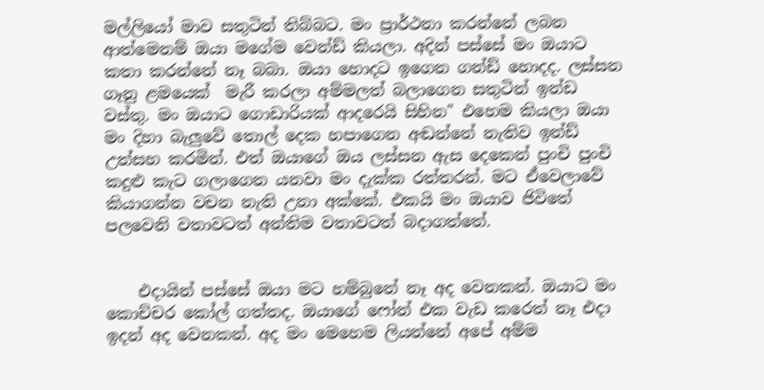මල්ලියෝ මාව සතුටින් තිබ්බට. මං ප්‍රාර්ථනා කරන්නේ ලබන ආත්මෙනම් ඔයා මගේම වෙන්ඩ් කියලා. අදින් පස්සේ මං ඔයාට කතා කරන්නේ නෑ බබා. ඔයා හොදට ඉගෙන ගන්ඩ් හොදද. ලස්සන ගෑනු ළමයෙක්  මැරී කරලා අම්මලත් බලාගෙන සතුටින් ඉන්ඩ වස්තු. මං ඔයාට ගොඩාරියක් ආදරෙයි සිහින" එහෙම කියලා ඔයා මං දිහා බැලුවේ තොල් දෙක හපාගෙන අඬන්නේ නැතිව ඉන්ඩ් උත්සහ කරමින්. එත් ඔයාගේ ඔය ලස්සන ඇස දෙකෙන් පුංචි පුංචි කදුළු කැට ගලාගෙන යනවා මං දැක්ක රත්තරන්. මට ඒවෙලාවේ කියාගන්න වචන නැති උනා අක්කේ. එකයි මං ඔයාව ජිවිතේ පලවෙනි වතාවටත් අන්තිම වතාවටත් බදාගත්තේ.


    එදායින් පස්සේ ඔයා මට හම්බුනේ නෑ අද වෙනකන්. ඔයාට මං කොච්චර කෝල් ගත්තද. ඔයාගේ ෆෝන් එක වැඩ කරෙත් නෑ එදා ඉදන් අද වෙනකන්. අද මං මෙහෙම ලියන්නේ අපේ අම්ම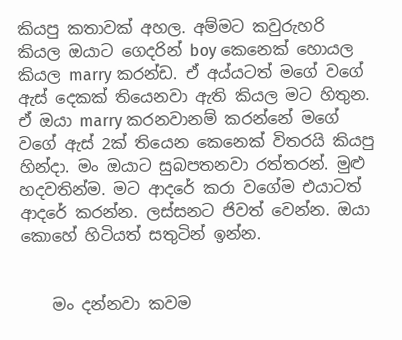කියපු කතාවක් අහල. අම්මට කවුරුහරි කියල ඔයාට ගෙදරින් boy කෙනෙක් හොයල කියල marry කරන්ඩ. ඒ අය්යටත් මගේ වගේ ඇස් දෙකක් තියෙනවා ඇති කියල මට හිතුන. ඒ ඔයා marry කරනවානම් කරන්නේ මගේ වගේ ඇස් 2ක් තියෙන කෙනෙක් විතරයි කියපු හින්දා. මං ඔයාට සුබපතනවා රත්තරන්. මුළු හදවතින්ම. මට ආදරේ කරා වගේම එයාටත් ආදරේ කරන්න. ලස්සනට ජිවත් වෙන්න. ඔයා කොහේ හිටියත් සතුටින් ඉන්න.


    මං දන්නවා කවම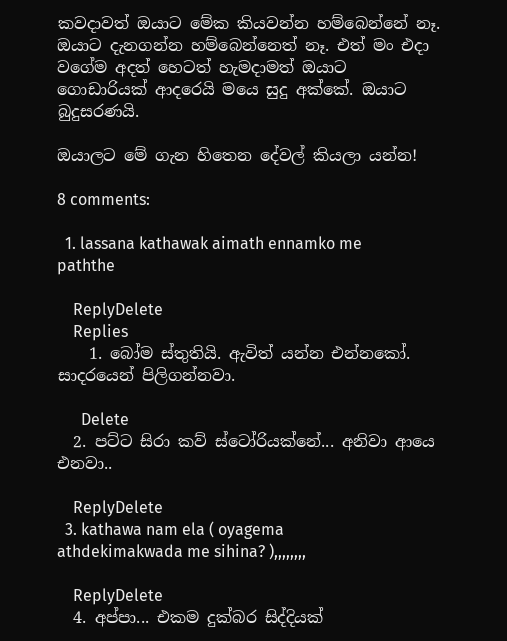කවදාවත් ඔයාට මේක කියවන්න හම්බෙන්නේ නෑ. ඔයාට දැනගන්න හම්බෙන්නෙත් නෑ. එත් මං එදා වගේම අදත් හෙටත් හැමදාමත් ඔයාට ගොඩාරියක් ආදරෙයි මයෙ සුදු අක්කේ. ඔයාට බුදුසරණයි.

ඔයාලට මේ ගැන හිතෙන දේවල් කියලා යන්න!

8 comments:

  1. lassana kathawak aimath ennamko me paththe

    ReplyDelete
    Replies
    1. බෝම ස්තුතියි. ඇවිත් යන්න එන්නකෝ. සාදරයෙන් පිලිගන්නවා.

      Delete
  2. පට්ට සිරා කව් ස්ටෝරියක්නේ... අනිවා ආයෙ එනවා..

    ReplyDelete
  3. kathawa nam ela ( oyagema athdekimakwada me sihina? ),,,,,,,,

    ReplyDelete
  4. අප්පා... එකම දුක්බර සිද්දියක්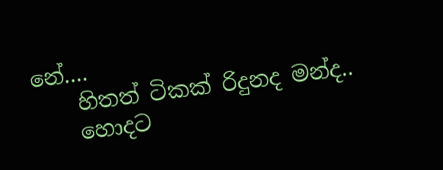නේ....
    හිතත් ටිකක් රිදුනද මන්ද..
    හොදට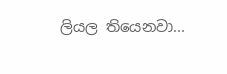ලියල තියෙනවා...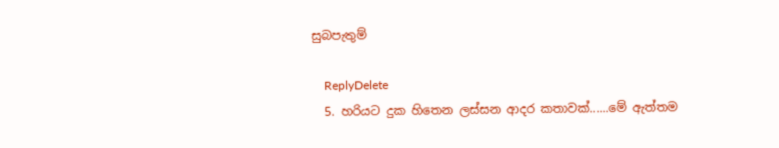සුබපැතුම්

    ReplyDelete
  5. හරියට දුක හිතෙන ලස්සන ආදර කතාවක්......මේ ඇත්තම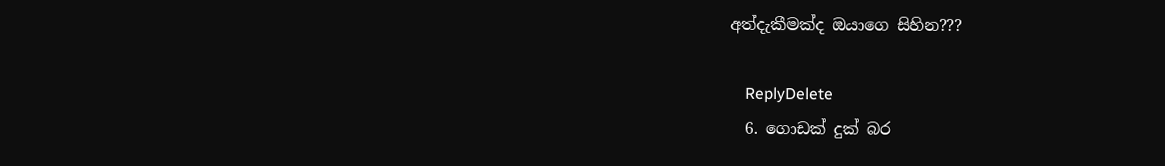අත්දැකීමක්ද ඔයාගෙ සිහින???

    ReplyDelete
  6. ගොඩක් දුක් බර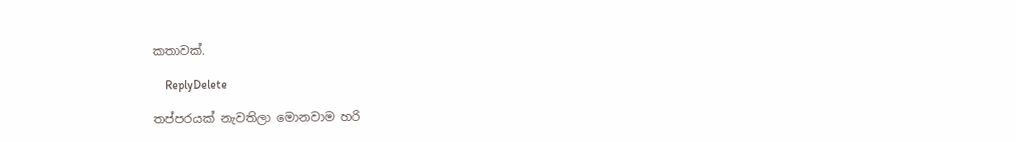කතාවක්.

    ReplyDelete

තප්පරයක් නැවතිලා මොනවාම හරි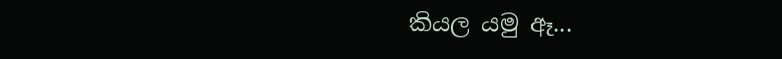කියල යමු ඈ...